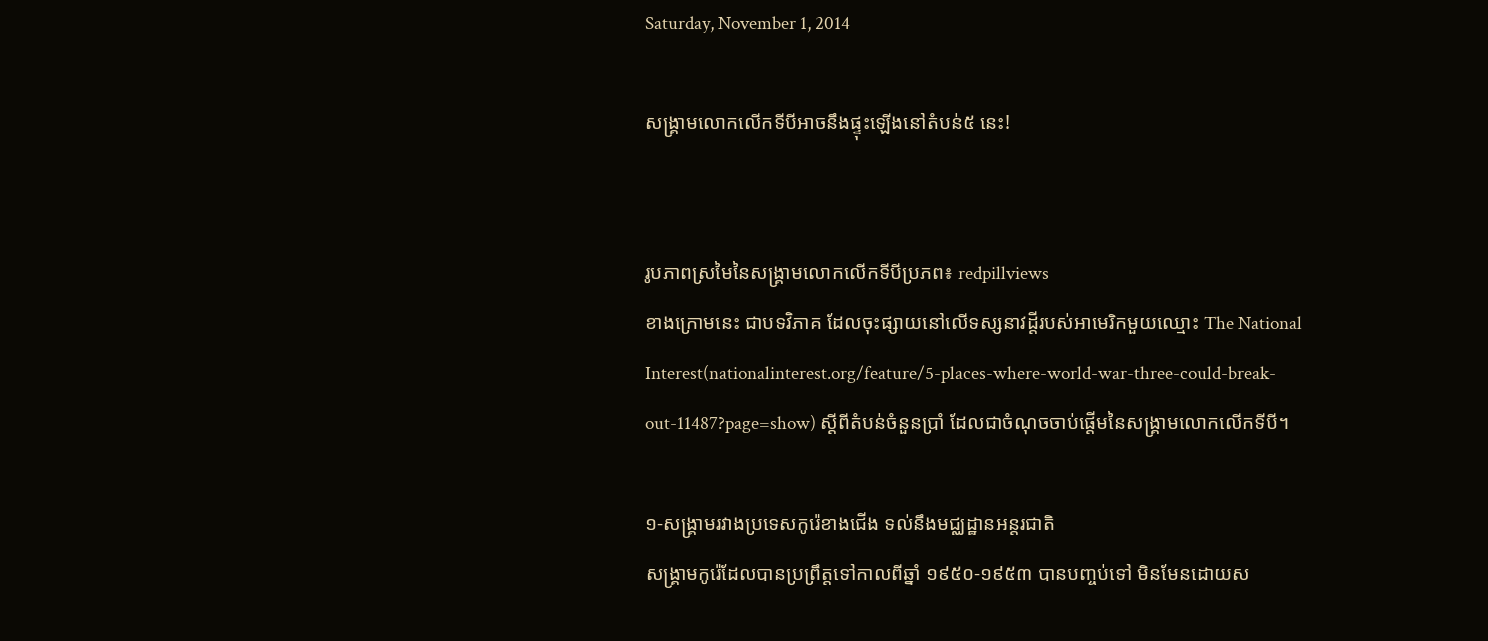Saturday, November 1, 2014

សង្គ្រាមលោកលើកទីបីអាចនឹងផ្ទុះឡើងនៅតំបន់៥ នេះ!


រូបភាពស្រមៃនៃសង្គ្រាមលោកលើកទីបីប្រភព៖ redpillviews
ខាងក្រោមនេះ ជាបទវិភាគ ដែលចុះផ្សាយនៅលើទស្សនាវដ្ដីរបស់អាមេរិកមួយឈ្មោះ The National Interest(nationalinterest.org/feature/5-places-where-world-war-three-could-break-out-11487?page=show) ស្ដីពីតំបន់ចំនួនប្រាំ ដែលជាចំណុចចាប់ផ្ដើមនៃសង្គ្រាមលោកលើកទីបី។

១-សង្គ្រាមរវាងប្រទេសកូរ៉េខាងជើង ទល់នឹងមជ្ឈដ្ឋានអន្តរជាតិ
សង្គ្រាមកូរ៉េដែលបានប្រព្រឹត្តទៅកាលពីឆ្នាំ ១៩៥០-១៩៥៣ បានបញ្ចប់ទៅ មិនមែនដោយស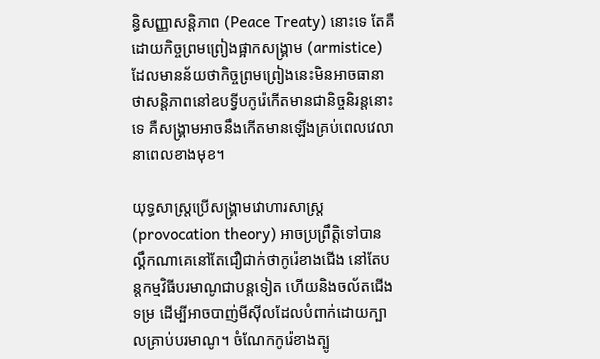ន្ធិសញ្ញាសន្តិភាព (Peace Treaty) នោះទេ តែគឺដោយកិច្ចព្រមព្រៀងផ្អាកសង្គ្រាម (armistice) ដែលមានន័យថាកិច្ចព្រមព្រៀងនេះមិនអាចធានាថាសន្តិភាពនៅឧបទ្វីបកូរ៉េកើតមានជានិច្ចនិរន្តនោះទេ គឺសង្គ្រាមអាចនឹងកើតមានឡើងគ្រប់ពេលវេលានាពេលខាងមុខ។

យុទ្ធសាស្ត្រប្រើសង្គ្រាមវោហារសាស្ត្រ (provocation theory) អាចប្រព្រឹត្តិទៅបាន ល្គឹកណាគេនៅតែជឿជាក់ថាកូរ៉េខាងជើង នៅតែបន្តកម្មវិធីបរមាណូជាបន្តទៀត ហើយនិងចល័តជើងទម្រ ដើម្បីអាចបាញ់មីស៊ីលដែលបំពាក់ដោយក្បាលគ្រាប់បរមាណូ។ ចំណែកកូរ៉េខាងត្បូ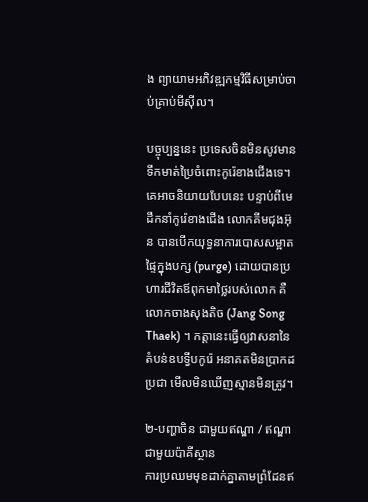ង ព្យាយាមអភិវឌ្ឍកម្មវិធីសម្រាប់ចាប់គ្រាប់មីស៊ីល។

បច្ចុប្បន្ននេះ ប្រទេសចិនមិនសូវមានទឹកមាត់ប្រៃចំពោះកូរ៉េខាងជើងទេ។ គេអាចនិយាយបែបនេះ បន្ទាប់ពីមេដឹកនាំកូរ៉េខាងជើង លោកគីមជុងអ៊ុន បានបើកយុទ្ធនាការបោសសម្អាតផ្ទៃក្នុងបក្ស (purge) ដោយបានប្រហារជីវិតឪពុកមាថ្លៃរបស់លោក គឺលោកចាងសុងតិច (Jang Song Thaek) ។ កត្តានេះធ្វើឲ្យវាសនានៃតំបន់ឧបទ្វីបកូរ៉េ អនាគតមិនប្រាកដប្រជា មើលមិនឃើញស្មានមិនត្រូវ។

២-បញ្ហាចិន ជាមួយឥណ្ឌា / ឥណ្ឌា ជាមួយប៉ាគីស្ថាន
ការប្រឈមមុខដាក់គ្នាតាមព្រំដែនឥ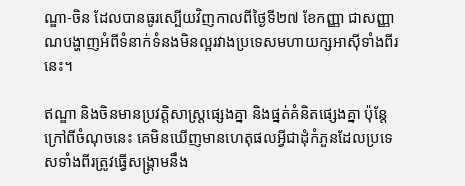ណ្ឌា-ចិន ដែលបានធូរស្បើយវិញកាលពីថ្ងៃទី២៧ ខែកញ្ញា ជាសញ្ញាណបង្ហាញអំពីទំនាក់ទំនងមិនល្អរវាងប្រទេសមហាយក្សអាស៊ីទាំងពីរនេះ។

ឥណ្ឌា និងចិនមានប្រវត្តិសាស្ត្រផ្សេងគ្នា និងផ្នត់គំនិតផ្សេងគ្នា ប៉ុន្តែក្រៅពីចំណុចនេះ គេមិនឃើញមានហេតុផលអ្វីជាដុំកំភួនដែលប្រទេសទាំងពីរត្រូវធ្វើសង្គ្រាមនឹង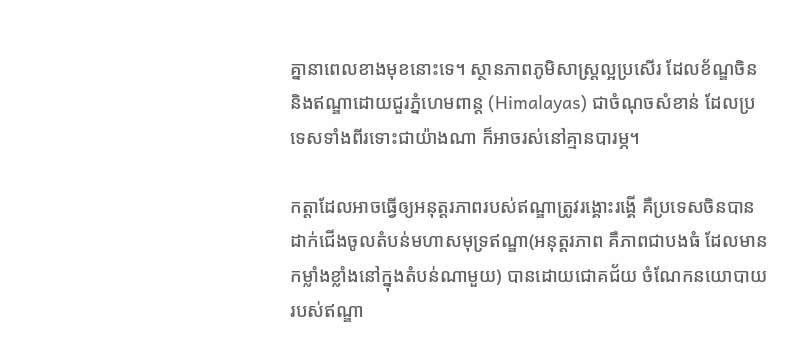គ្នានាពេលខាងមុខនោះទេ។ ស្ថានភាពភូមិសាស្ត្រល្អប្រសើរ ដែលខ័ណ្ឌចិននិងឥណ្ឌាដោយជួរភ្នំហេមពាន្ត (Himalayas) ជាចំណុចសំខាន់ ដែលប្រទេសទាំងពីរទោះជាយ៉ាងណា ក៏អាចរស់នៅគ្មានបារម្ភ។

កត្តាដែលអាចធ្វើឲ្យអនុត្តរភាពរបស់ឥណ្ឌាត្រូវរង្គោះរង្គើ គឺប្រទេសចិនបានដាក់ជើងចូលតំបន់មហាសមុទ្រឥណ្ឌា(អនុត្តរភាព គឺភាពជាបងធំ ដែលមានកម្លាំងខ្លាំងនៅក្នុងតំបន់ណាមួយ) បានដោយជោគជ័យ ចំណែកនយោបាយរបស់ឥណ្ឌា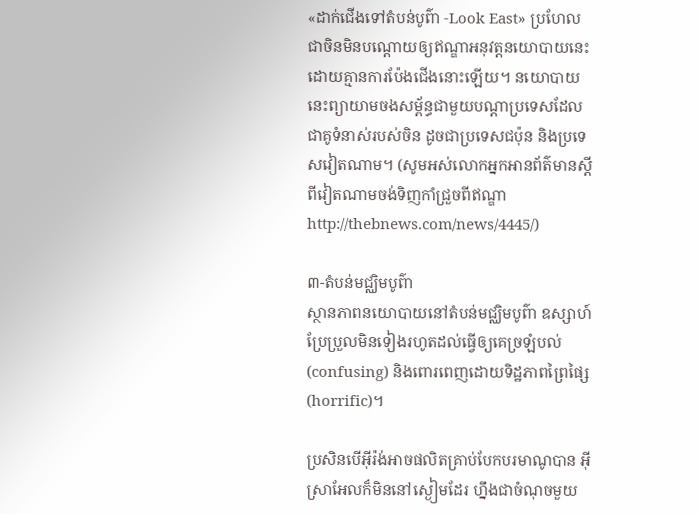«ដាក់ជើងទៅតំបន់បូព៌ា -Look East» ប្រហែលជាចិនមិនបណ្ដោយឲ្យឥណ្ឌាអនុវត្តនយោបាយនេះដោយគ្មានការប៉ែងជើងនោះឡើយ។ នយោបាយនេះព្យាយាមចងសម្ព័ន្ធជាមួយបណ្ដាប្រទេសដែលជាគូទំនាស់របស់ចិន ដូចជាប្រទេសជប៉ុន និងប្រទេសវៀតណាម។ (សូមអស់លោកអ្នកអានព័ត៌មានស្ដីពីវៀតណាមចង់ទិញកាំជ្រួចពីឥណ្ឌាhttp://thebnews.com/news/4445/)

៣-តំបន់មជ្ឈិមបូព៌ា
ស្ថានភាពនយោបាយនៅតំបន់មជ្ឈិមបូព៌ា ឧស្សាហ៍ប្រែប្រួលមិនទៀងរហូតដល់ធ្វើឲ្យគេច្រឡំបល់ (confusing) និងពោរពេញដោយទិដ្ឋភាពព្រៃផ្សៃ (horrific)។

ប្រសិនបើអ៊ីរ៉ង់អាចផលិតគ្រាប់បែកបរមាណូបាន អ៊ីស្រាអែលក៏មិននៅស្ងៀមដែរ ហ្នឹងជាចំណុចមួយ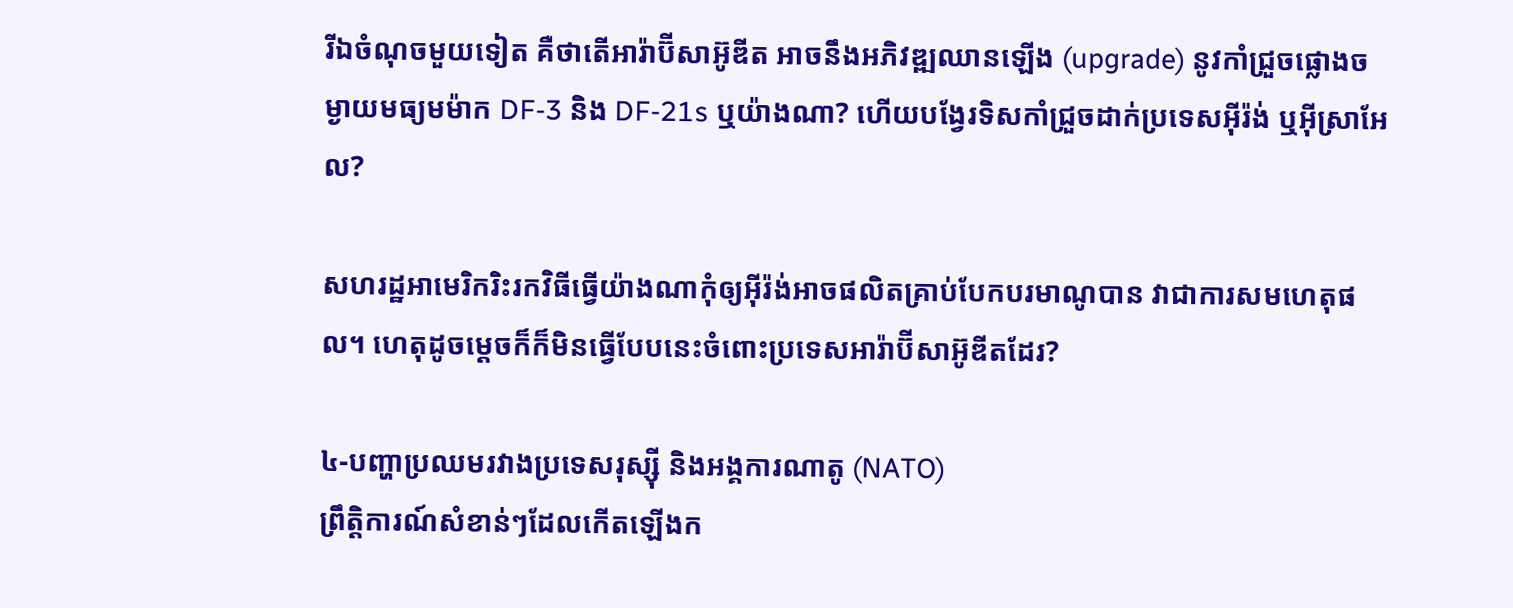រីឯចំណុចមួយទៀត គឺថាតើអារ៉ាប៊ីសាអ៊ូឌីត អាចនឹងអភិវឌ្ឍឈានឡើង (upgrade) នូវកាំជ្រួចផ្លោងចម្ងាយមធ្យមម៉ាក DF-3 និង DF-21s ឬយ៉ាងណា? ហើយបង្វែរទិសកាំជ្រួចដាក់ប្រទេសអ៊ីរ៉ង់ ឬអ៊ីស្រាអែល?

សហរដ្ឋអាមេរិករិះរកវិធីធ្វើយ៉ាងណាកុំឲ្យអ៊ីរ៉ង់អាចផលិតគ្រាប់បែកបរមាណូបាន វាជាការសមហេតុផល។ ហេតុដូចម្ដេចក៏ក៏មិនធ្វើបែបនេះចំពោះប្រទេសអារ៉ាប៊ីសាអ៊ូឌីតដែរ?

៤-បញ្ហាប្រឈមរវាងប្រទេសរុស្ស៊ី និងអង្គការណាតូ (NATO)
ព្រឹត្តិការណ៍សំខាន់ៗដែលកើតឡើងក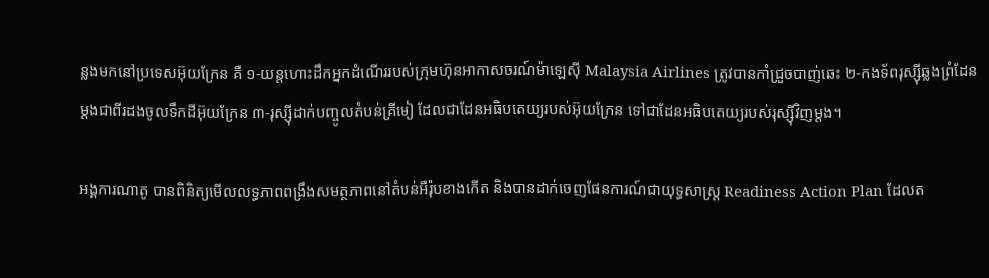ន្លងមកនៅប្រទេសអ៊ុយក្រែន គឺ ១-យន្តហោះដឹកអ្នកដំណើររបស់ក្រុមហ៊ុនអាកាសចរណ៍ម៉ាឡេស៊ី Malaysia Airlines ត្រូវបានកាំជ្រួចបាញ់ឆេះ ២-កងទ័ពរុស្ស៊ីឆ្លងព្រំដែនម្ដងជាពីរដងចូលទឹកដីអ៊ុយក្រែន ៣-រុស្ស៊ីដាក់បញ្ចូលតំបន់គ្រីមៀ ដែលជាដែនអធិបតេយ្យរបស់អ៊ុយក្រែន ទៅជាដែនអធិបតេយ្យរបស់រុស្ស៊ីវិញម្ដង។

អង្គការណាតូ បានពិនិត្យមើលលទ្ធភាពពង្រឹងសមត្ថភាពនៅតំបន់អឺរ៉ុបខាងកើត និងបានដាក់ចេញផែនការណ៍ជាយុទ្ធសាស្ត្រ Readiness Action Plan ដែលត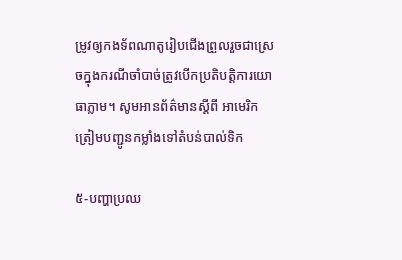ម្រូវឲ្យកងទ័ពណាតូរៀបជើងព្រួលរួចជាស្រេចក្នុងករណីចាំបាច់ត្រូវបើកប្រតិបត្តិការយោធាភ្លាម។ សូមអានព័ត៌មានស្ដីពី អាមេរិកត្រៀមបញ្ជូនកម្លាំងទៅតំបន់បាល់ទិក

៥-បញ្ហាប្រឈ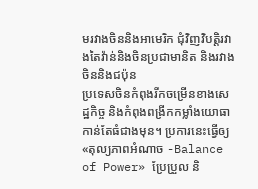មរវាងចិននិងអាមេរិក ជុំវិញវិបត្តិរវាងតៃវ៉ាន់និងចិនប្រជាមានិត និងរវាងចិននិងជប៉ុន
ប្រទេសចិនកំពុងរីកចម្រើនខាងសេដ្ឋកិច្ច និងកំពុងពង្រីកកម្លាំងយោធាកាន់តែធំជាងមុន។ ប្រការនេះធ្វើឲ្យ «តុល្យភាពអំណាច -Balance of Power» ប្រែប្រួល និ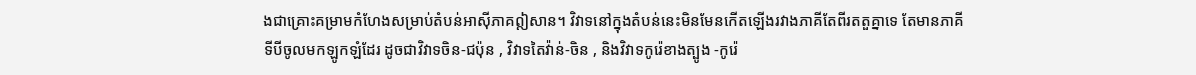ងជាគ្រោះគម្រាមកំហែងសម្រាប់តំបន់អាស៊ីភាគឦសាន។ វិវាទនៅក្នុងតំបន់នេះមិនមែនកើតឡើងរវាងភាគីតែពីរតតួគ្នាទេ តែមានភាគីទីបីចូលមកឡូកឡំដែរ ដូចជាវិវាទចិន-ជប៉ុន , វិវាទតៃវ៉ាន់-ចិន , និងវិវាទកូរ៉េខាងត្បូង -កូរ៉េ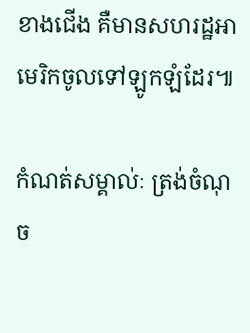ខាងជើង គឺមានសហរដ្ឋអាមេរិកចូលទៅឡូកឡំដែរ៕

កំណត់សម្គាល់ៈ ត្រង់ចំណុច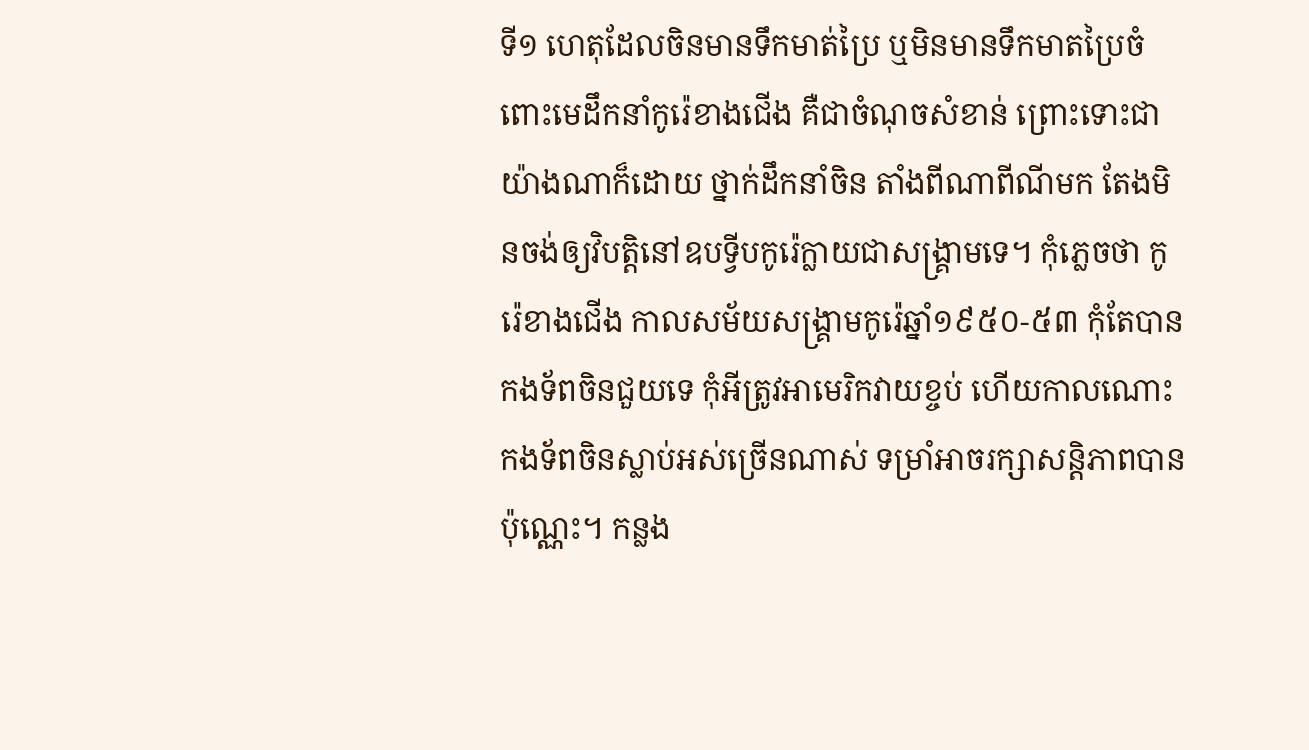ទី១ ហេតុដែលចិនមានទឹកមាត់ប្រៃ ឬមិនមានទឹកមាតប្រៃចំពោះមេដឹកនាំកូរ៉េខាងជើង គឺជាចំណុចសំខាន់ ព្រោះទោះជាយ៉ាងណាក៏ដោយ ថ្នាក់ដឹកនាំចិន តាំងពីណាពីណីមក តែងមិនចង់ឲ្យវិបត្តិនៅឧបទ្វីបកូរ៉េក្លាយជាសង្គ្រាមទេ។ កុំភ្លេចថា កូរ៉េខាងជើង កាលសម័យសង្គ្រាមកូរ៉េឆ្នាំ១៩៥០-៥៣ កុំតែបានកងទ័ពចិនជួយទេ កុំអីត្រូវអាមេរិកវាយខ្ចប់ ហើយកាលណោះ កងទ័ពចិនស្លាប់អស់ច្រើនណាស់ ទម្រាំអាចរក្សាសន្តិភាពបានប៉ុណ្ណេះ។ កន្លង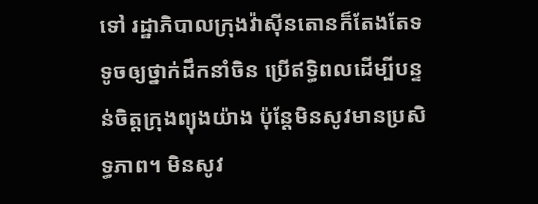ទៅ រដ្ឋាភិបាលក្រុងវ៉ាស៊ីនតោនក៏តែងតែទទូចឲ្យថ្នាក់ដឹកនាំចិន ប្រើឥទ្ធិពលដើម្បីបន្ទន់ចិត្តក្រុងព្យុងយ៉ាង ប៉ុន្តែមិនសូវមានប្រសិទ្ធភាព។ មិនសូវ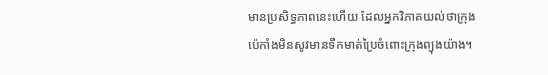មានប្រសិទ្ធភាពនេះហើយ ដែលអ្នកវិភាគយល់ថាក្រុងប៉េកាំងមិនសូវមានទឹកមាត់ប្រៃចំពោះក្រុងព្យុងយ៉ាង។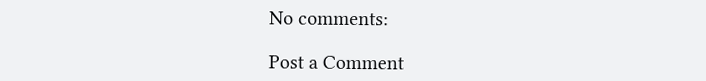No comments:

Post a Comment